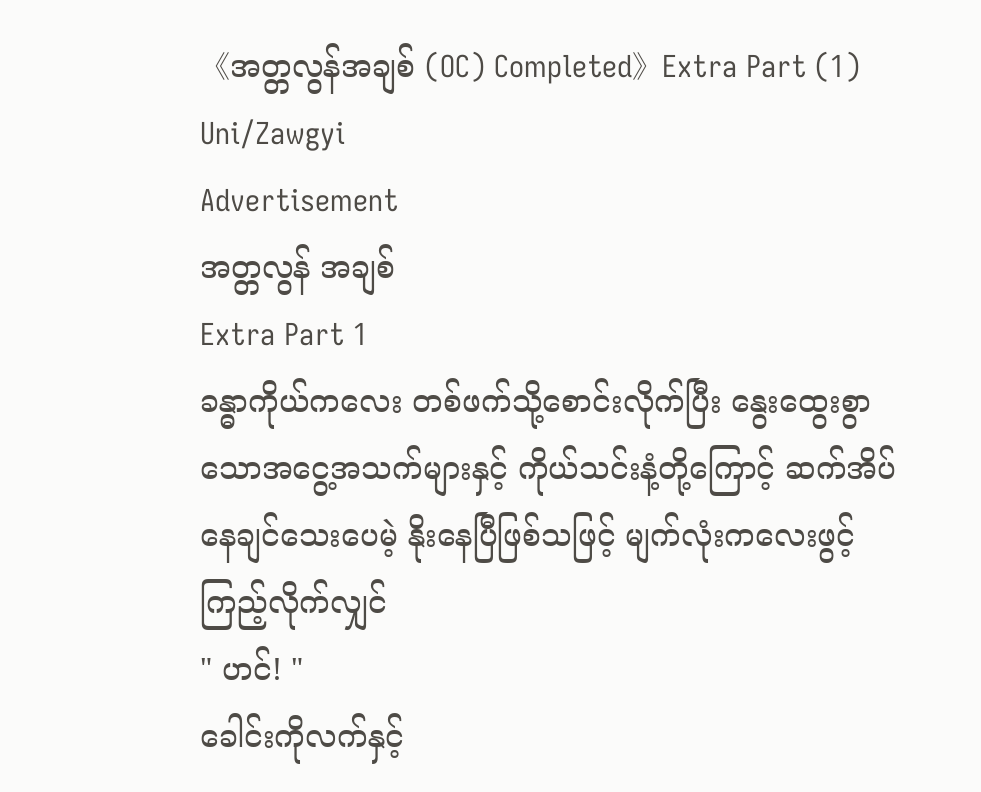《အတ္တလွန်အချစ် (OC) Completed》Extra Part (1) Uni/Zawgyi
Advertisement
အတ္တလွန် အချစ်
Extra Part 1
ခန္ဓာကိုယ်ကလေး တစ်ဖက်သို့စောင်းလိုက်ပြီး နွေးထွေးစွာသောအငွေ့အသက်များနှင့် ကိုယ်သင်းနံ့တို့ကြောင့် ဆက်အိပ်နေချင်သေးပေမဲ့ နိုးနေပြီဖြစ်သဖြင့် မျက်လုံးကလေးဖွင့်ကြည့်လိုက်လျှင်
" ဟင်! "
ခေါင်းကိုလက်နှင့်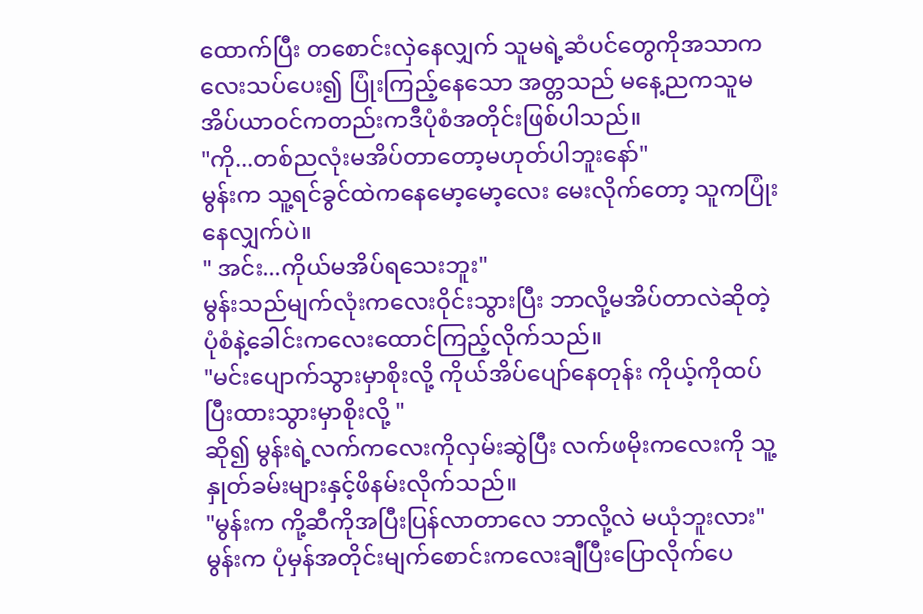ထောက်ပြီး တစောင်းလှဲနေလျှက် သူမရဲ့ဆံပင်တွေကိုအသာကလေးသပ်ပေး၍ ပြုံးကြည့်နေသော အတ္တသည် မနေ့ညကသူမအိပ်ယာဝင်ကတည်းကဒီပုံစံအတိုင်းဖြစ်ပါသည်။
"ကို...တစ်ညလုံးမအိပ်တာတော့မဟုတ်ပါဘူးနော်"
မွန်းက သူ့ရင်ခွင်ထဲကနေမော့မော့လေး မေးလိုက်တော့ သူကပြုံးနေလျှက်ပဲ။
" အင်း...ကိုယ်မအိပ်ရသေးဘူး"
မွန်းသည်မျက်လုံးကလေးဝိုင်းသွားပြီး ဘာလို့မအိပ်တာလဲဆိုတဲ့ပုံစံနဲ့ခေါင်းကလေးထောင်ကြည့်လိုက်သည်။
"မင်းပျောက်သွားမှာစိုးလို့ ကိုယ်အိပ်ပျော်နေတုန်း ကိုယ့်ကိုထပ်ပြီးထားသွားမှာစိုးလို့ "
ဆို၍ မွန်းရဲ့လက်ကလေးကိုလှမ်းဆွဲပြီး လက်ဖမိုးကလေးကို သူ့နှုတ်ခမ်းများနှင့်ဖိနမ်းလိုက်သည်။
"မွန်းက ကို့ဆီကိုအပြီးပြန်လာတာလေ ဘာလို့လဲ မယုံဘူးလား"
မွန်းက ပုံမှန်အတိုင်းမျက်စောင်းကလေးချီပြီးပြောလိုက်ပေ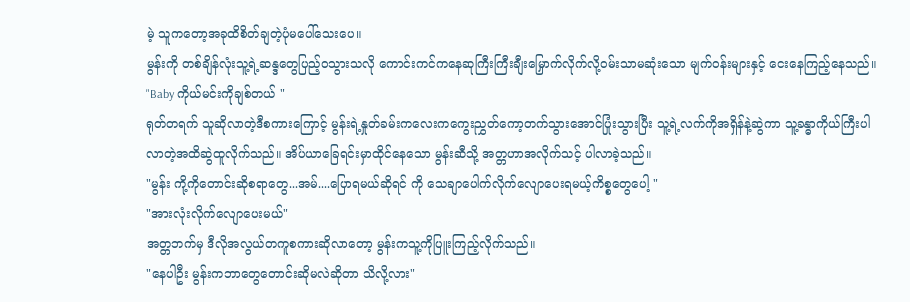မဲ့ သူကတော့အခုထိစိတ်ချတဲ့ပုံမပေါ်သေးပေ။
မွန်းကို တစ်ချိန်လုံးသူ့ရဲ့ဆန္ဒတွေပြည့်ဝသွားသလို ကောင်းကင်ကနေဆုကြီးကြီးချီးမြှောက်လိုက်လို့ဝမ်းသာမဆုံးသော မျက်ဝန်းများနှင့် ငေးနေကြည့်နေသည်။
"Baby ကိုယ်မင်းကိုချစ်တယ် "
ရုတ်တရက် သူဆိုလာတဲ့ဒီစကားကြောင့် မွန်းရဲ့နှုတ်ခမ်းကလေးကကွေးညွှတ်ကော့တက်သွားအောင်ပြုံးသွားပြီး သူ့ရဲ့လက်ကိုအရှိန်နဲ့ဆွဲကာ သူ့ခန္ဓာကိုယ်ကြီးပါလာတဲ့အထိဆွဲထူလိုက်သည်။ အိပ်ယာခြေရင်းမှာထိုင်နေသော မွန်းဆီသို့ အတ္တဟာအလိုက်သင့် ပါလာခဲ့သည်။
"မွန်း ကို့ကိုတောင်းဆိုစရာတွေ...အမ်....ပြောရမယ်ဆိုရင် ကို သေချာပေါက်လိုက်လျောပေးရမယ့်ကိစ္စတွေပေါ့ "
"အားလုံးလိုက်လျောပေးမယ်"
အတ္တဘက်မှ ဒီလိုအလွယ်တကူစကားဆိုလာတော့ မွန်းကသူ့ကိုပြူးကြည့်လိုက်သည်။
"နေပါဦး မွန်းကဘာတွေတောင်းဆိုမလဲဆိုတာ သိလို့လား"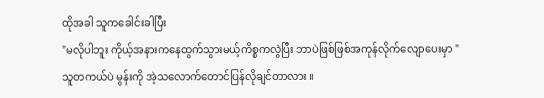ထိုအခါ သူကခေါင်းခါပြီး
"မလိုပါဘူး ကိုယ့်အနားကနေထွက်သွားမယ့်ကိစ္စကလွဲပြီး ဘာပဲဖြစ်ဖြစ်အကုန်လိုက်လျောပေးမှာ "
သူတကယ်ပဲ မွန်းကို အဲ့သလောက်တောင်ပြန်လိုချင်တာလား ။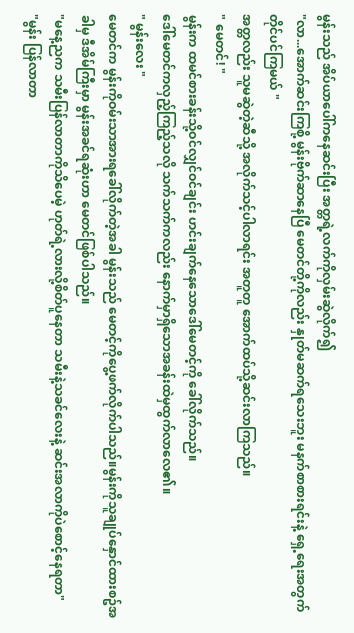မွန်းသည် အိပ်ယာပေါ်ကနေဆင်းပြီး အတ္တရဲ့လက်ကိုလှမ်းဆွဲလိုက်၍
"လာ...အောက်ဆင်းကြစို့ မွန်းဗိုက်ဆာနေပြီ မေတင်တို့ကိုလည်း နှုတ်မဆက်ရသေးဘူး မနက်စာစားရင်းနဲ့ ရှေ့ရေးအတွက်တိုင်ပင်ကြမယ် "
အတ္တလည်း သူမဆွဲတဲ့ဆီသို့ အလိုက်သင့်ပါလာရင်း အတူတူ အောက်ထပ်သို့ဆင်းလာကြသည်။
" မေတင်! "
မွန်းက ထမင်စားခန်းသို့ဝင်လျှင်ဝင်ချင်း ဟင်းချက်နေသောဒေါ်မေတင့်ကို ခေါ်လိုက်သည်။
ဒေါ်မေတင်ကလှည့်ကြည့်သလို သက်သက်ကလည်း နောက်မှာရှိသောအခန်းထဲမှထွက်လာလေ၏။
" မွန်းလေး "
မေတင်က မွန်းကိုဝမ်းသာအားရခေါ်လိုက်တဲ့အခါ မွန်းသည် မေတင့်ကိုပွေ့ဖက်လိုက်ပါသည်။မွန်းကိုသူချုပ်နှောင်ထားစဥ်အခါမှ ဒီအိမ်ကြီးမှာ မွန်းအခင်ရဆုံးဟာ မေတင်ဖြစ်ပါသည်။
"မနေ့ညက သမီးပြန်လာတာကိုသိပေမဲ့ ဟုတ်ရဲ့လားလို့စိတ်ပူနေတာ သမီးနဲ့သခင်လေးနဲ့ ဆင်းအလာကိုပဲစောင့်နေရတာ"
"မွန်း ပြန်လာတာ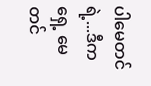ပါမေတင်ရဲ့...ဒီကရှေ့ မေတင်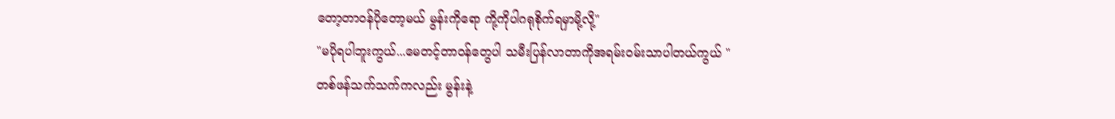တော့တာဝန်ပိုတော့မယ် မွန်းကိုရော ကို့ကိုပါဂရုစိုက်ရမှာမို့လို့"
"မပိုရပါဘူးကွယ်...မေတင့်တာဝန်တွေပါ သမီးပြန်လာတာကိုအရမ်းဝမ်းသာပါတယ်ကွယ် "
တစ်ဖန်သက်သက်ကလည်း မွန်းနဲ့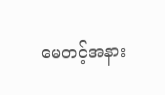မေတင့်အနား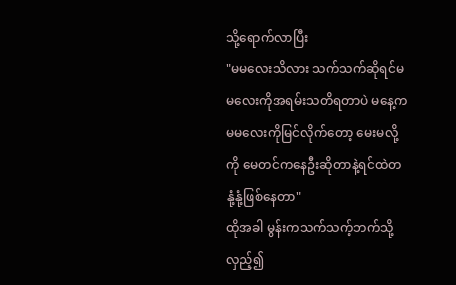သို့ရောက်လာပြီး
"မမလေးသိလား သက်သက်ဆိုရင်မမလေးကိုအရမ်းသတိရတာပဲ မနေ့က မမလေးကိုမြင်လိုက်တော့ မေးမလို့ကို မေတင်ကနေဦးဆိုတာနဲ့ရင်ထဲတနုံ့နုံ့ဖြစ်နေတာ"
ထိုအခါ မွန်းကသက်သက့်ဘက်သို့လှည့်၍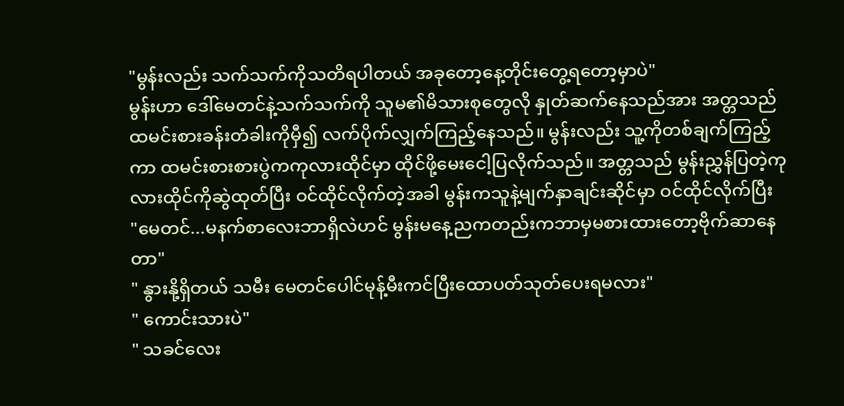"မွန်းလည်း သက်သက်ကိုသတိရပါတယ် အခုတော့နေ့တိုင်းတွေ့ရတော့မှာပဲ"
မွန်းဟာ ဒေါ်မေတင်နဲ့သက်သက်ကို သူမ၏မိသားစုတွေလို နှုတ်ဆက်နေသည်အား အတ္တသည်ထမင်းစားခန်းတံခါးကိုမှီ၍ လက်ပိုက်လျှက်ကြည့်နေသည်။ မွန်းလည်း သူ့ကိုတစ်ချက်ကြည့်ကာ ထမင်းစားစားပွဲကကုလားထိုင်မှာ ထိုင်ဖို့မေးငေါ့ပြလိုက်သည်။ အတ္တသည် မွန်းညွှန်ပြတဲ့ကုလားထိုင်ကိုဆွဲထုတ်ပြီး ဝင်ထိုင်လိုက်တဲ့အခါ မွန်းကသူနဲ့မျက်နှာချင်းဆိုင်မှာ ဝင်ထိုင်လိုက်ပြီး
"မေတင်...မနက်စာလေးဘာရှိလဲဟင် မွန်းမနေ့ညကတည်းကဘာမှမစားထားတော့ဗိုက်ဆာနေတာ"
" နွားနို့ရှိတယ် သမီး မေတင်ပေါင်မုန့်မီးကင်ပြီးထောပတ်သုတ်ပေးရမလား"
" ကောင်းသားပဲ"
" သခင်လေး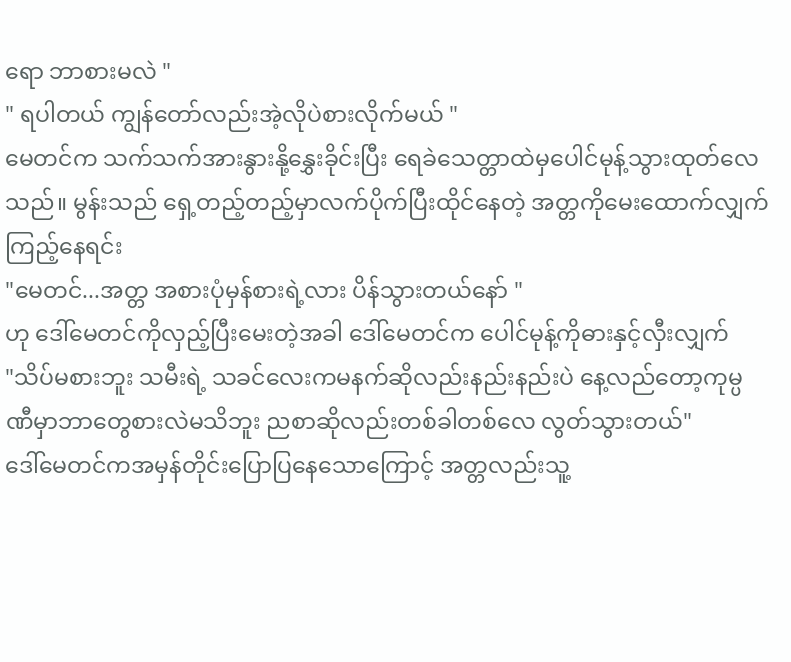ရော ဘာစားမလဲ "
" ရပါတယ် ကျွန်တော်လည်းအဲ့လိုပဲစားလိုက်မယ် "
မေတင်က သက်သက်အားနွားနို့နွှေးခိုင်းပြီး ရေခဲသေတ္တာထဲမှပေါင်မုန့်သွားထုတ်လေသည်။ မွန်းသည် ရှေ့တည့်တည့်မှာလက်ပိုက်ပြီးထိုင်နေတဲ့ အတ္တကိုမေးထောက်လျှက်ကြည့်နေရင်း
"မေတင်...အတ္တ အစားပုံမှန်စားရဲ့လား ပိန်သွားတယ်နော် "
ဟု ဒေါ်မေတင်ကိုလှည့်ပြီးမေးတဲ့အခါ ဒေါ်မေတင်က ပေါင်မုန့်ကိုဓားနှင့်လှီးလျှက်
"သိပ်မစားဘူး သမီးရဲ့ သခင်လေးကမနက်ဆိုလည်းနည်းနည်းပဲ နေ့လည်တော့ကုမ္ပဏီမှာဘာတွေစားလဲမသိဘူး ညစာဆိုလည်းတစ်ခါတစ်လေ လွတ်သွားတယ်"
ဒေါ်မေတင်ကအမှန်တိုင်းပြောပြနေသောကြောင့် အတ္တလည်းသူ့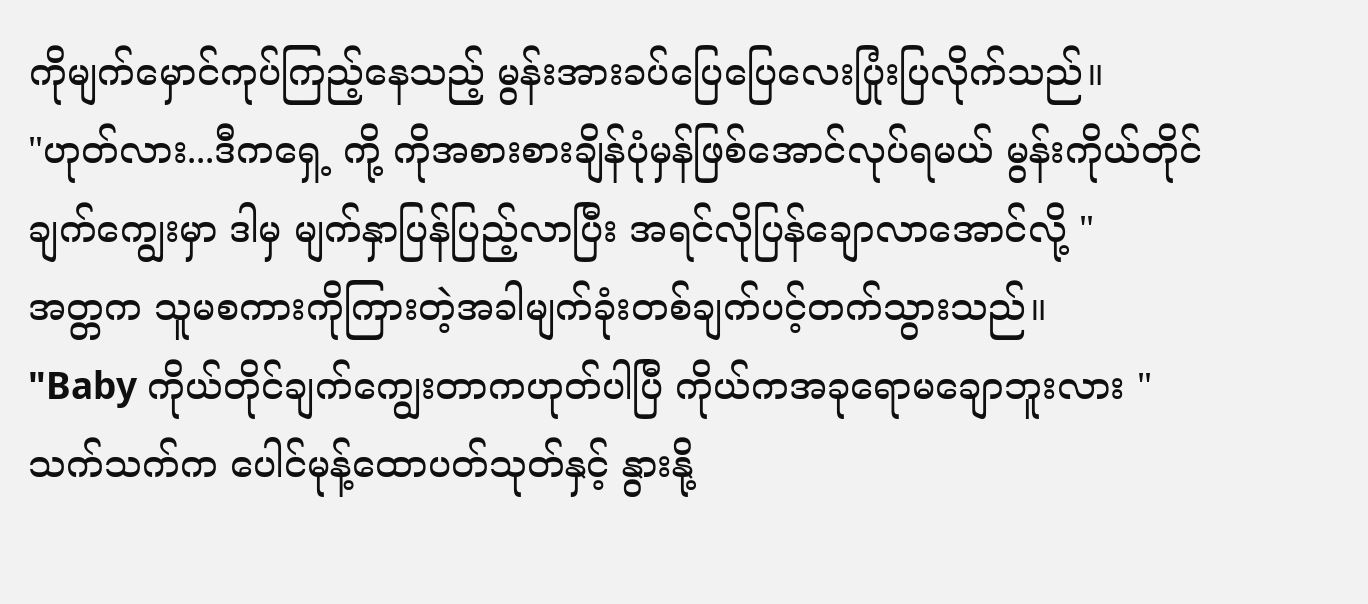ကိုမျက်မှောင်ကုပ်ကြည့်နေသည့် မွန်းအားခပ်ပြေပြေလေးပြုံးပြလိုက်သည်။
"ဟုတ်လား...ဒီကရှေ့ ကို့ ကိုအစားစားချိန်ပုံမှန်ဖြစ်အောင်လုပ်ရမယ် မွန်းကိုယ်တိုင်ချက်ကျွေးမှာ ဒါမှ မျက်နှာပြန်ပြည့်လာပြီး အရင်လိုပြန်ချောလာအောင်လို့ "
အတ္တက သူမစကားကိုကြားတဲ့အခါမျက်ခုံးတစ်ချက်ပင့်တက်သွားသည်။
"Baby ကိုယ်တိုင်ချက်ကျွေးတာကဟုတ်ပါပြီ ကိုယ်ကအခုရောမချောဘူးလား "
သက်သက်က ပေါင်မုန့်ထောပတ်သုတ်နှင့် နွားနို့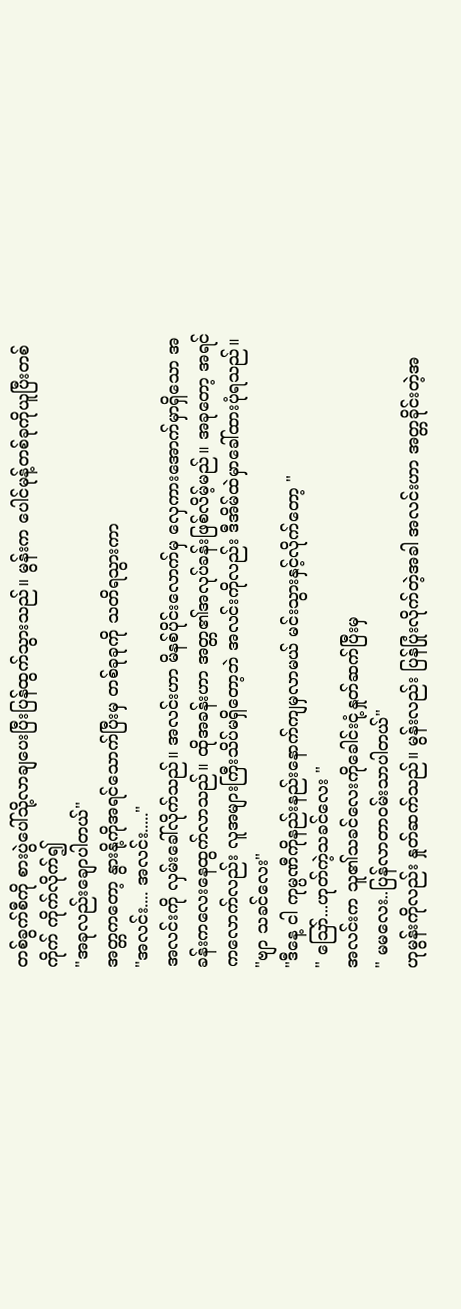တစ်ခွက်စီကို စားပွဲပေါ်သို့လာချပေးပြီးပြန်ထွက်သွားသည်။ မွန်းက ပေါင်မုန့်တစ်ခုကိုယူပြီးတစ်ကိုက် ကိုက်လိုက်၍
"အခုလည်းချောပါတယ်"
အတ္တကတော့ နွားနို့ကိုအရင်သောက်ပြီးမှ တစ်ခုခုကို သတိရသွားကာ
"အလင်း.... အလင်း....."
အလင်းကို လှမ်းခေါ်လိုက်သည်။ အလင်းဟာ မိနစ်ပိုင်းလောက်မှ လှေကားအောက်မှာရှိသော အခန်းကလေးနေထွက်လာသည်။ ထိုအခန်းဟာ အတ္တ၏အလုပ်ခန်းဖြစ်လိမ့်မည်။ အခုတော့ အရင်ကလောက်လည်း လူအများကြီးသိပ်မရှိတော့ဘဲ အလင်းကိုလည်း ဒီအိမ်ထဲမှာခေါ်ထားပုံရသည်။
"ဗျာ သခင်လေး"
"ဒီနေ့ ငါ ကုမ္ပဏီကိုနည်းနည်းနောက်ကျမှလာမယ် မင်းသွားနှင့်လိုက်တော့ "
" သြော်...ဟုတ်ကဲ့သခင်လေး "
အလင်းက သူ၏သခင်လေးကိုခေါင်းငုံ့နှုတ်ဆက်ပြီးမှ
" မမလေး..ပြန်လာတာဝမ်းသာပါတယ်"
ဟုမွန်းကိုလည်း နှုတ်ဆက်သည်။ မွန်းလည်း ပြန်ပြုံးလိုက်တဲ့အခါ အလင်းဟာ အတ္တခိုင်းတဲ့အ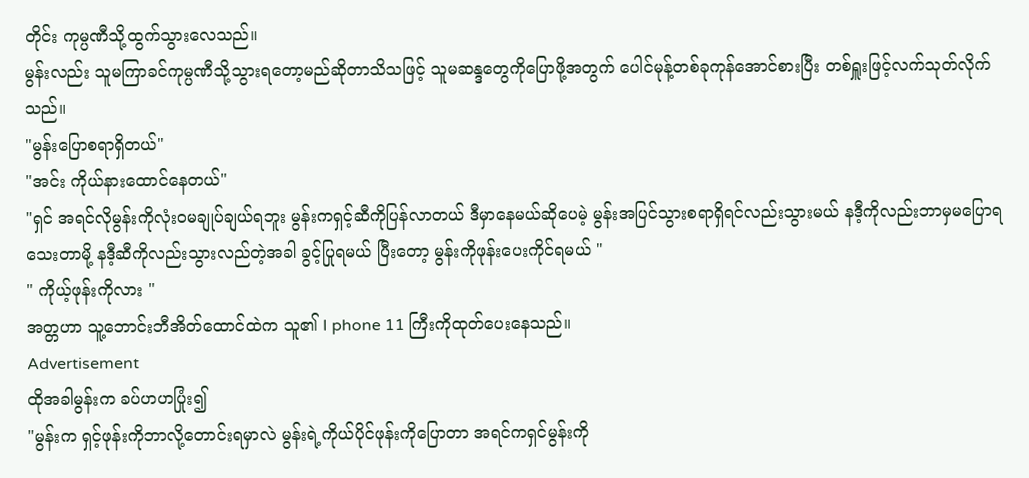တိုင်း ကုမ္ပဏီသို့ထွက်သွားလေသည်။
မွန်းလည်း သူမကြာခင်ကုမ္ပဏီသို့သွားရတော့မည်ဆိုတာသိသဖြင့် သူမဆန္ဒတွေကိုပြောဖို့အတွက် ပေါင်မုန့်တစ်ခုကုန်အောင်စားပြီး တစ်ရှူးဖြင့်လက်သုတ်လိုက်သည်။
"မွန်းပြောစရာရှိတယ်"
"အင်း ကိုယ်နားထောင်နေတယ်"
"ရှင် အရင်လိုမွန်းကိုလုံးဝမချုပ်ချယ်ရဘူး မွန်းကရှင့်ဆီကိုပြန်လာတယ် ဒီမှာနေမယ်ဆိုပေမဲ့ မွန်းအပြင်သွားစရာရှိရင်လည်းသွားမယ် နဒီ့ကိုလည်းဘာမှမပြောရသေးတာမို့ နဒီ့ဆီကိုလည်းသွားလည်တဲ့အခါ ခွင့်ပြုရမယ် ပြီးတော့ မွန်းကိုဖုန်းပေးကိုင်ရမယ် "
" ကိုယ့်ဖုန်းကိုလား "
အတ္တဟာ သူ့ဘောင်းဘီအိတ်ထောင်ထဲက သူ၏ I phone 11 ကြီးကိုထုတ်ပေးနေသည်။
Advertisement
ထိုအခါမွန်းက ခပ်ဟဟပြုံး၍
"မွန်းက ရှင့်ဖုန်းကိုဘာလို့တောင်းရမှာလဲ မွန်းရဲ့ကိုယ်ပိုင်ဖုန်းကိုပြောတာ အရင်ကရှင်မွန်းကို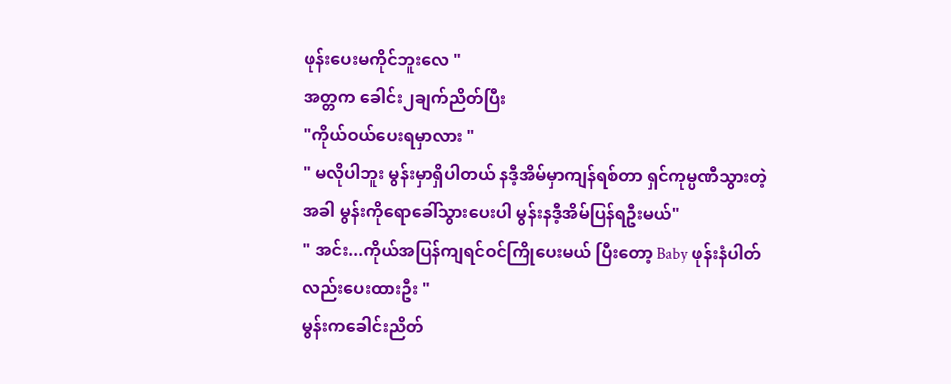ဖုန်းပေးမကိုင်ဘူးလေ "
အတ္တက ခေါင်း၂ချက်ညိတ်ပြီး
"ကိုယ်ဝယ်ပေးရမှာလား "
" မလိုပါဘူး မွန်းမှာရှိပါတယ် နဒီ့အိမ်မှာကျန်ရစ်တာ ရှင်ကုမ္ပဏီသွားတဲ့အခါ မွန်းကိုရောခေါ်သွားပေးပါ မွန်းနဒီ့အိမ်ပြန်ရဦးမယ်"
" အင်း...ကိုယ်အပြန်ကျရင်ဝင်ကြိုပေးမယ် ပြီးတော့ Baby ဖုန်းနံပါတ်လည်းပေးထားဦး "
မွန်းကခေါင်းညိတ်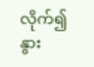လိုက်၍ နွား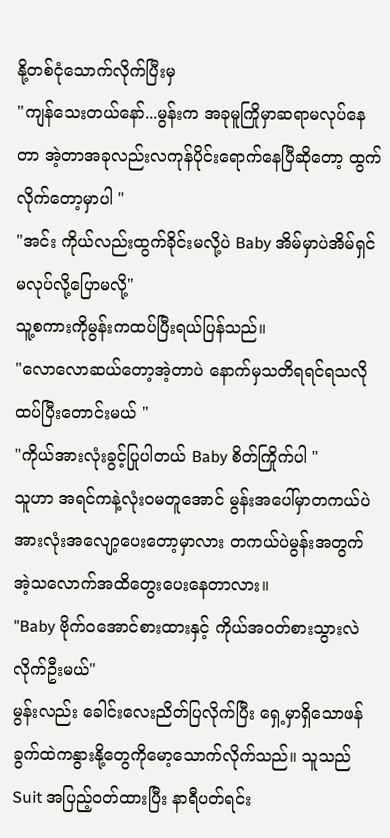နို့တစ်ငုံသောက်လိုက်ပြီးမှ
"ကျန်သေးတယ်နော်...မွန်းက အခုမူကြိုမှာဆရာမလုပ်နေတာ အဲ့တာအခုလည်းလကုန်ပိုင်းရောက်နေပြီဆိုတော့ ထွက်လိုက်တော့မှာပါ "
"အင်း ကိုယ်လည်းထွက်ခိုင်းမလို့ပဲ Baby အိမ်မှာပဲအိမ်ရှင်မလုပ်လို့ပြောမလို့"
သူ့စကားကိုမွန်းကထပ်ပြီးရယ်ပြန်သည်။
"လောလောဆယ်တော့အဲ့တာပဲ နောက်မှသတိရရင်ရသလို ထပ်ပြီးတောင်းမယ် "
"ကိုယ်အားလုံးခွင့်ပြုပါတယ် Baby စိတ်ကြိုက်ပါ "
သူဟာ အရင်ကနဲ့လုံးဝမတူအောင် မွန်းအပေါ်မှာတကယ်ပဲအားလုံးအလျော့ပေးတော့မှာလား တကယ်ပဲမွန်းအတွက် အဲ့သလောက်အထိတွေးပေးနေတာလား။
"Baby ဗိုက်ဝအောင်စားထားနှင့် ကိုယ်အဝတ်စားသွားလဲလိုက်ဦးမယ်"
မွန်းလည်း ခေါင်းလေးညိတ်ပြလိုက်ပြီး ရှေ့မှာရှိသောဖန်ခွက်ထဲကနွားနို့တွေကိုမော့သောက်လိုက်သည်။ သူသည် Suit အပြည့်ဝတ်ထားပြီး နာရီပတ်ရင်း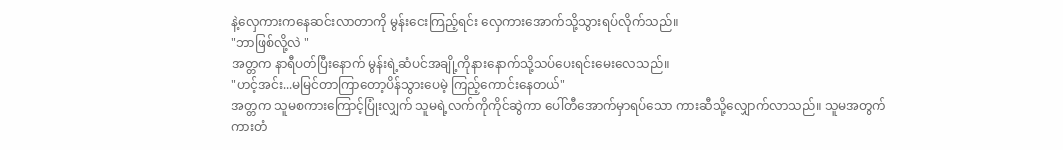နဲ့လှေကားကနေဆင်းလာတာကို မွန်းငေးကြည့်ရင်း လှေကားအောက်သို့သွားရပ်လိုက်သည်။
"ဘာဖြစ်လို့လဲ "
အတ္တက နာရီပတ်ပြီးနောက် မွန်းရဲ့ဆံပင်အချို့ကိုနားနောက်သို့သပ်ပေးရင်းမေးလေသည်။
"ဟင့်အင်း...မမြင်တာကြာတော့ပိန်သွားပေမဲ့ ကြည့်ကောင်းနေတယ်"
အတ္တက သူမစကားကြောင့်ပြုံးလျှက် သူမရဲ့လက်ကိုကိုင်ဆွဲကာ ပေါ်တီအောက်မှာရပ်သော ကားဆီသို့လျှောက်လာသည်။ သူမအတွက်ကားတံ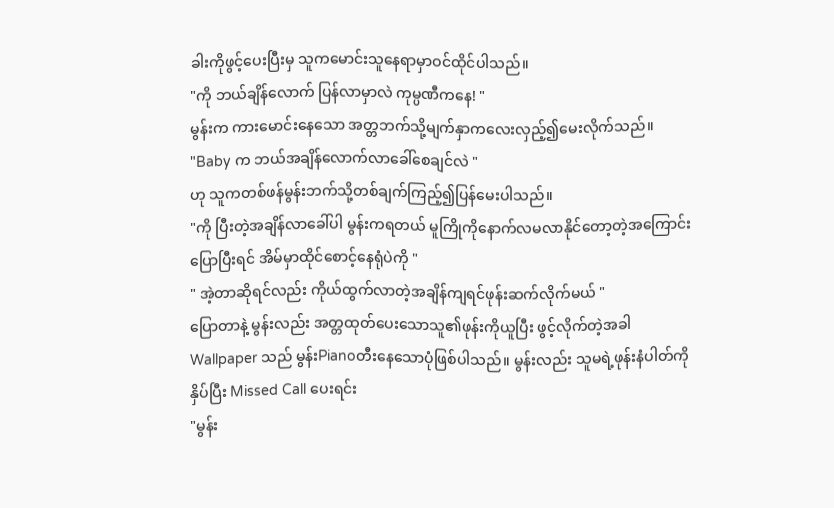ခါးကိုဖွင့်ပေးပြီးမှ သူကမောင်းသူနေရာမှာဝင်ထိုင်ပါသည်။
"ကို ဘယ်ချိန်လောက် ပြန်လာမှာလဲ ကုမ္ပဏီကနေ! "
မွန်းက ကားမောင်းနေသော အတ္တဘက်သို့မျက်နှာကလေးလှည့်၍မေးလိုက်သည်။
"Baby က ဘယ်အချိန်လောက်လာခေါ်စေချင်လဲ "
ဟု သူကတစ်ဖန်မွန်းဘက်သို့တစ်ချက်ကြည့်၍ပြန်မေးပါသည်။
"ကို ပြီးတဲ့အချိန်လာခေါ်ပါ မွန်းကရတယ် မူကြိုကိုနောက်လမလာနိုင်တော့တဲ့အကြောင်းပြောပြီးရင် အိမ်မှာထိုင်စောင့်နေရုံပဲကို "
" အဲ့တာဆိုရင်လည်း ကိုယ်ထွက်လာတဲ့အချိန်ကျရင်ဖုန်းဆက်လိုက်မယ် "
ပြောတာနဲ့ မွန်းလည်း အတ္တထုတ်ပေးသောသူ၏ဖုန်းကိုယူပြီး ဖွင့်လိုက်တဲ့အခါ Wallpaper သည် မွန်းPianoတီးနေသောပုံဖြစ်ပါသည်။ မွန်းလည်း သူမရဲ့ဖုန်းနံပါတ်ကိုနှိပ်ပြီး Missed Call ပေးရင်း
"မွန်း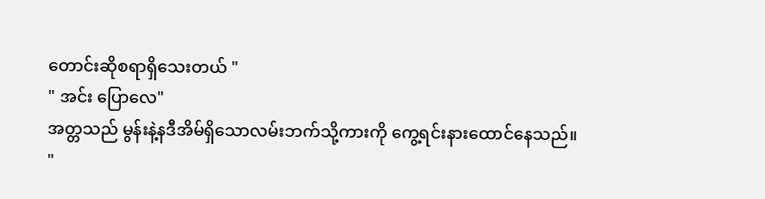တောင်းဆိုစရာရှိသေးတယ် "
" အင်း ပြောလေ"
အတ္တသည် မွန်းနဲ့နဒီအိမ်ရှိသောလမ်းဘက်သို့ကားကို ကွေ့ရင်းနားထောင်နေသည်။
"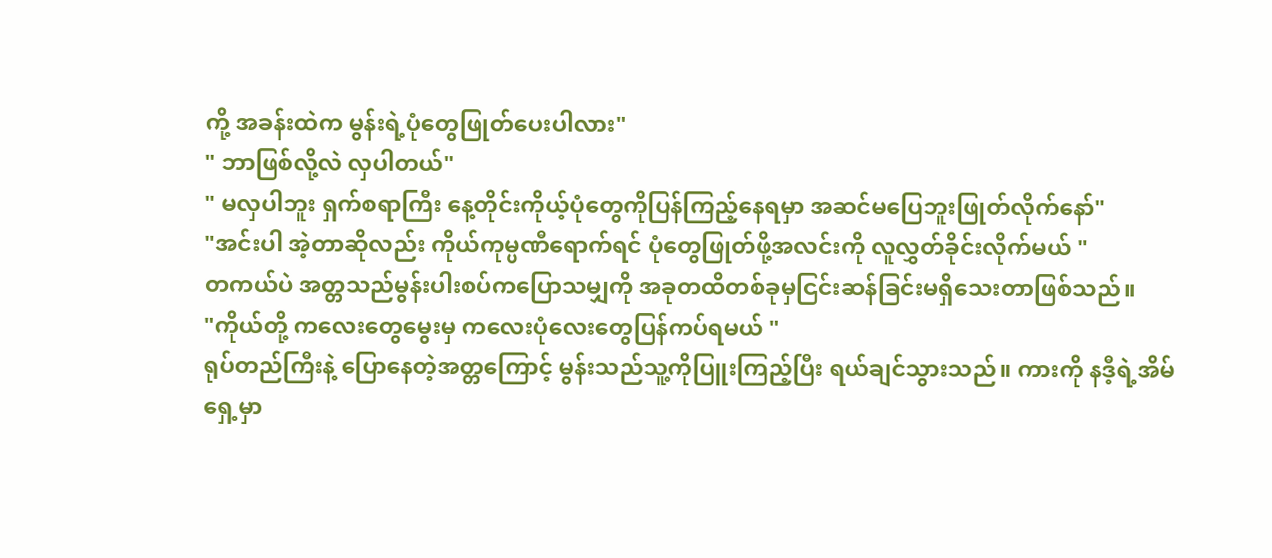ကို့ အခန်းထဲက မွန်းရဲ့ပုံတွေဖြုတ်ပေးပါလား"
" ဘာဖြစ်လို့လဲ လှပါတယ်"
" မလှပါဘူး ရှက်စရာကြီး နေ့တိုင်းကိုယ့်ပုံတွေကိုပြန်ကြည့်နေရမှာ အဆင်မပြေဘူးဖြုတ်လိုက်နော်"
"အင်းပါ အဲ့တာဆိုလည်း ကိုယ်ကုမ္ပဏီရောက်ရင် ပုံတွေဖြုတ်ဖို့အလင်းကို လူလွှတ်ခိုင်းလိုက်မယ် "
တကယ်ပဲ အတ္တသည်မွန်းပါးစပ်ကပြောသမျှကို အခုတထိတစ်ခုမှငြင်းဆန်ခြင်းမရှိသေးတာဖြစ်သည်။
"ကိုယ်တို့ ကလေးတွေမွေးမှ ကလေးပုံလေးတွေပြန်ကပ်ရမယ် "
ရုပ်တည်ကြီးနဲ့ ပြောနေတဲ့အတ္တကြောင့် မွန်းသည်သူ့ကိုပြူးကြည့်ပြီး ရယ်ချင်သွားသည်။ ကားကို နဒီ့ရဲ့အိမ်ရှေ့မှာ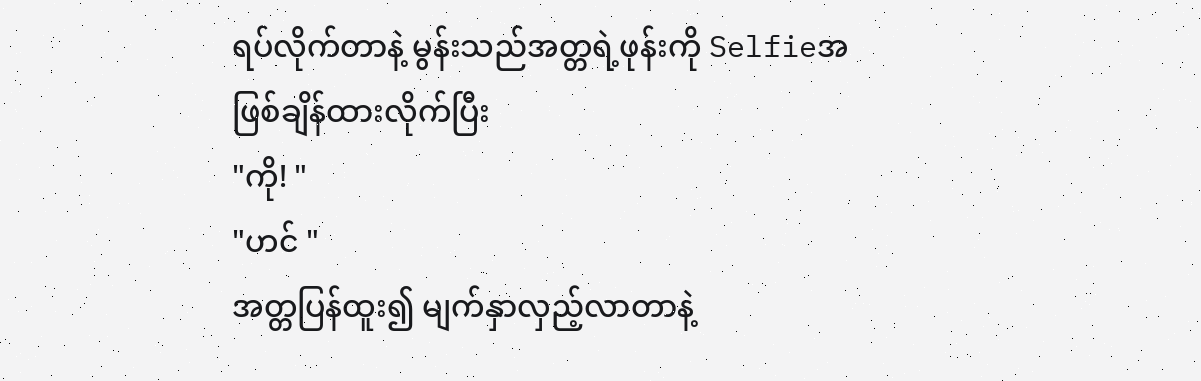ရပ်လိုက်တာနဲ့ မွန်းသည်အတ္တရဲ့ဖုန်းကို Selfieအဖြစ်ချိန်ထားလိုက်ပြီး
"ကို! "
"ဟင် "
အတ္တပြန်ထူး၍ မျက်နှာလှည့်လာတာနဲ့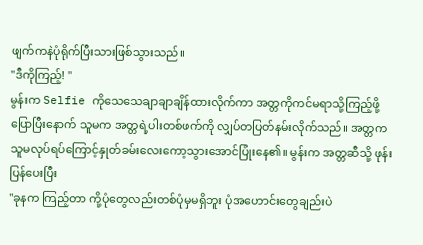ဖျက်ကနဲပုံရိုက်ပြီးသားဖြစ်သွားသည်။
"ဒီကိုကြည့်! "
မွန်းက Selfie ကိုသေသေချာချာချိန်ထားလိုက်ကာ အတ္တကိုကင်မရာသို့ကြည့်ဖို့ပြောပြီးနောက် သူမက အတ္တရဲ့ပါးတစ်ဖက်ကို လျှပ်တပြတ်နမ်းလိုက်သည်။ အတ္တကသူမလုပ်ရပ်ကြောင့်နှုတ်ခမ်းလေးကော့သွားအောင်ပြုံးနေ၏။ မွန်းက အတ္တဆီသို့ ဖုန်းပြန်ပေးပြီး
"ခုနက ကြည့်တာ ကို့ပုံတွေလည်းတစ်ပုံမှမရှိဘူး ပုံအဟောင်းတွေချည်းပဲ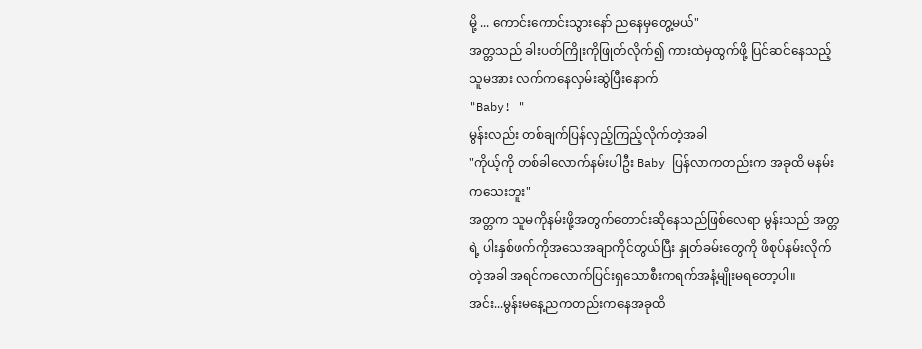မို့ ... ကောင်းကောင်းသွားနော် ညနေမှတွေ့မယ်"
အတ္တသည် ခါးပတ်ကြိုးကိုဖြုတ်လိုက်၍ ကားထဲမှထွက်ဖို့ ပြင်ဆင်နေသည့်သူမအား လက်ကနေလှမ်းဆွဲပြီးနောက်
"Baby! "
မွန်းလည်း တစ်ချက်ပြန်လှည့်ကြည့်လိုက်တဲ့အခါ
"ကိုယ့်ကို တစ်ခါလောက်နမ်းပါဦး Baby ပြန်လာကတည်းက အခုထိ မနမ်းကသေးဘူး"
အတ္တက သူမကိုနမ်းဖို့အတွက်တောင်းဆိုနေသည်ဖြစ်လေရာ မွန်းသည် အတ္တရဲ့ ပါးနှစ်ဖက်ကိုအသေအချာကိုင်တွယ်ပြီး နှုတ်ခမ်းတွေကို ဖိစုပ်နမ်းလိုက်တဲ့အခါ အရင်ကလောက်ပြင်းရှသောစီးကရက်အနံ့မျိုးမရတော့ပါ။
အင်း...မွန်းမနေ့ညကတည်းကနေအခုထိ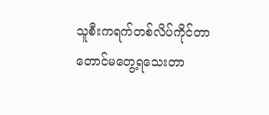သူစီးကရက်တစ်လိပ်ကိုင်တာတောင်မတွေ့ရသေးတာ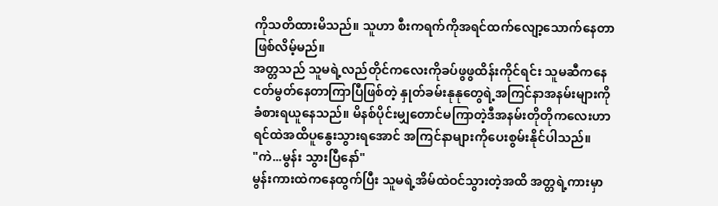ကိုသတိထားမိသည်။ သူဟာ စီးကရက်ကိုအရင်ထက်လျော့သောက်နေတာဖြစ်လိမ့်မည်။
အတ္တသည် သူမရဲ့လည်တိုင်ကလေးကိုခပ်ဖွဖွထိန်းကိုင်ရင်း သူမဆီကနေငတ်မွတ်နေတာကြာပြီဖြစ်တဲ့ နှုတ်ခမ်းနုနုတွေရဲ့အကြင်နာအနမ်းများကို ခံစားရယူနေသည်။ မိနစ်ပိုင်းမျှတောင်မကြာတဲ့ဒီအနမ်းတိုတိုကလေးဟာ ရင်ထဲအထိပူနွေးသွားရအောင် အကြင်နာများကိုပေးစွမ်းနိုင်ပါသည်။
"ကဲ...မွန်း သွားပြီနော်"
မွန်းကားထဲကနေထွက်ပြီး သူမရဲ့အိမ်ထဲဝင်သွားတဲ့အထိ အတ္တရဲ့ကားမှာ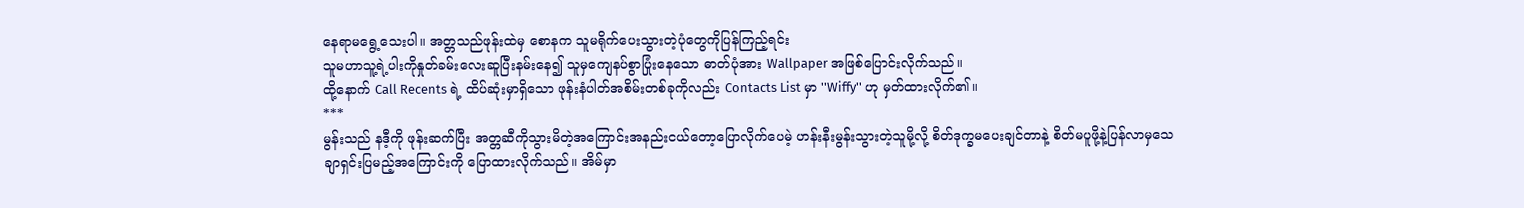နေရာမရွေ့သေးပါ။ အတ္တသည်ဖုန်းထဲမှ စောနက သူမရိုက်ပေးသွားတဲ့ပုံတွေကိုပြန်ကြည့်ရင်း
သူမဟာသူ့ရဲ့ပါးကိုနှုတ်ခမ်းလေးဆူပြီးနမ်းနေ၍ သူမှကျေနပ်စွာပြုံးနေသော ဓာတ်ပုံအား Wallpaper အဖြစ်ပြောင်းလိုက်သည်။
ထို့နောက် Call Recents ရဲ့ ထိပ်ဆုံးမှာရှိသော ဖုန်းနံပါတ်အစိမ်းတစ်ခုကိုလည်း Contacts List မှာ ''Wiffy'' ဟု မှတ်ထားလိုက်၏။
***
မွန်းသည် နဒီ့ကို ဖုန်းဆက်ပြီး အတ္တဆီကိုသွားမိတဲ့အကြောင်းအနည်းငယ်တော့ပြောလိုက်ပေမဲ့ ဟန်းနီးမွန်းသွားတဲ့သူမို့လို့ စိတ်ဒုက္ခမပေးချင်တာနဲ့ စိတ်မပူဖို့နဲ့ပြန်လာမှသေချာရှင်းပြမည့်အကြောင်းကို ပြောထားလိုက်သည်။ အိမ်မှာ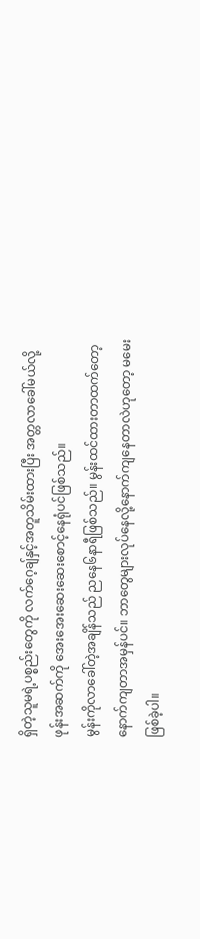ရှိတဲ့သူမရဲ့ပစ္စည်းတွေကို လက်ဂေ့ချ်နှင့်အတူသိမ်းထားပြီး အတ္တလာခေါ်မယ်လို့ ဖုန်းအဆက်ကို အေးအေးဆေးဆေးစောင့်နေရုံပင်ဖြစ်သည်။
မွန်းကိုလာခေါ်တဲ့အချိန်သည် ညနေ၆နာရီဖြစ်သည်။ မွန်းထင်ထားတာထက်တော့နောက်ကျတာအမှန်ပင်။ ဘာတွေများလုပ်နေလို့နောက်ကျနေတာလဲဟုတော့ မမေးဖြစ်ခဲ့ပါ။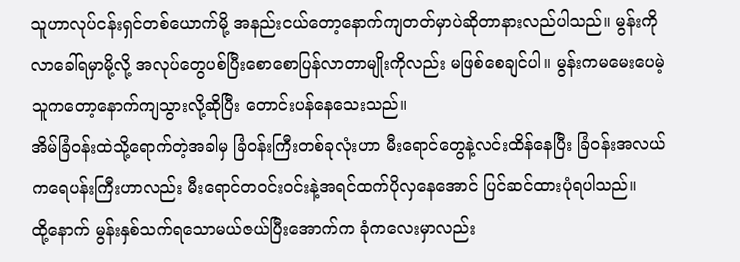သူဟာလုပ်ငန်းရှင်တစ်ယောက်မို့ အနည်းငယ်တော့နောက်ကျတတ်မှာပဲဆိုတာနားလည်ပါသည်။ မွန်းကိုလာခေါ်ရမှာမို့လို့ အလုပ်တွေပစ်ပြီးစောစောပြန်လာတာမျိုးကိုလည်း မဖြစ်စေချင်ပါ။ မွန်းကမမေးပေမဲ့ သူကတော့နောက်ကျသွားလို့ဆိုပြီး တောင်းပန်နေသေးသည်။
အိမ်ခြံဝန်းထဲသို့ရောက်တဲ့အခါမှ ခြံဝန်းကြီးတစ်ခုလုံးဟာ မီးရောင်တွေနဲ့လင်းထိန်နေပြီး ခြံဝန်းအလယ်ကရေပန်းကြီးဟာလည်း မီးရောင်တဝင်းဝင်းနဲ့အရင်ထက်ပိုလှနေအောင် ပြင်ဆင်ထားပုံရပါသည်။
ထို့နောက် မွန်းနှစ်သက်ရသောမယ်ဇယ်ပြီးအောက်က ခုံကလေးမှာလည်း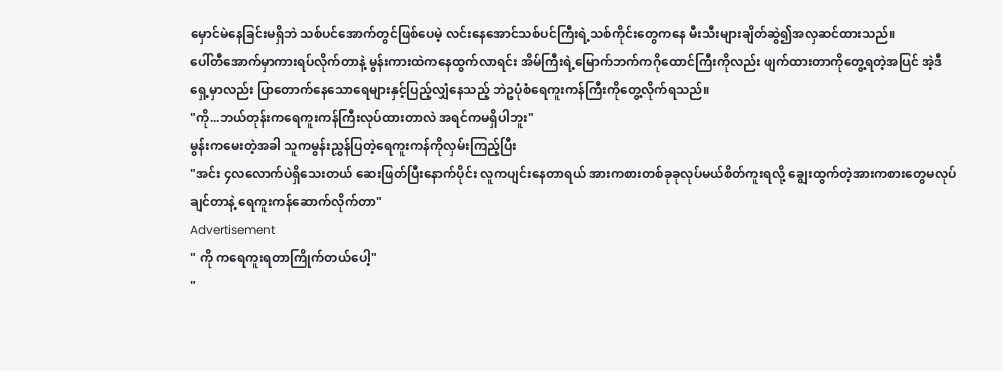မှောင်မဲနေခြင်းမရှိဘဲ သစ်ပင်အောက်တွင်ဖြစ်ပေမဲ့ လင်းနေအောင်သစ်ပင်ကြီးရဲ့သစ်ကိုင်းတွေကနေ မီးသီးများချိတ်ဆွဲ၍အလှဆင်ထားသည်။
ပေါ်တီအောက်မှာကားရပ်လိုက်တာနဲ့ မွန်းကားထဲကနေထွက်လာရင်း အိမ်ကြီးရဲ့မြောက်ဘက်ကဂိုထောင်ကြီးကိုလည်း ဖျက်ထားတာကိုတွေ့ရတဲ့အပြင် အဲ့ဒီရှေ့မှာလည်း ပြာတောက်နေသောရေများနှင့်ပြည့်လျှံနေသည့် ဘဲဥပုံစံရေကူးကန်ကြီးကိုတွေ့လိုက်ရသည်။
"ကို...ဘယ်တုန်းကရေကူးကန်ကြီးလုပ်ထားတာလဲ အရင်ကမရှိပါဘူး"
မွန်းကမေးတဲ့အခါ သူကမွန်းညွှန်ပြတဲ့ရေကူးကန်ကိုလှမ်းကြည့်ပြီး
"အင်း ၄လလောက်ပဲရှိသေးတယ် ဆေးဖြတ်ပြီးနောက်ပိုင်း လူကပျင်းနေတာရယ် အားကစားတစ်ခုခုလုပ်မယ်စိတ်ကူးရလို့ ချွေးထွက်တဲ့အားကစားတွေမလုပ်ချင်တာနဲ့ ရေကူးကန်ဆောက်လိုက်တာ"
Advertisement
" ကို ကရေကူးရတာကြိုက်တယ်ပေါ့"
"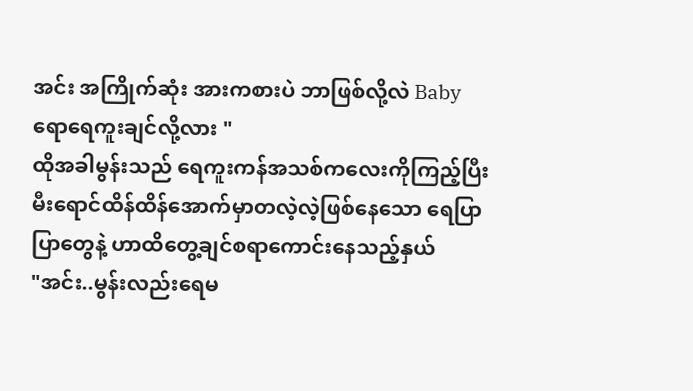အင်း အကြိုက်ဆုံး အားကစားပဲ ဘာဖြစ်လို့လဲ Baby ရောရေကူးချင်လို့လား "
ထိုအခါမွန်းသည် ရေကူးကန်အသစ်ကလေးကိုကြည့်ပြီး မီးရောင်ထိန်ထိန်အောက်မှာတလဲ့လဲ့ဖြစ်နေသော ရေပြာပြာတွေနဲ့ ဟာထိတွေ့ချင်စရာကောင်းနေသည့်နှယ်
"အင်း..မွန်းလည်းရေမ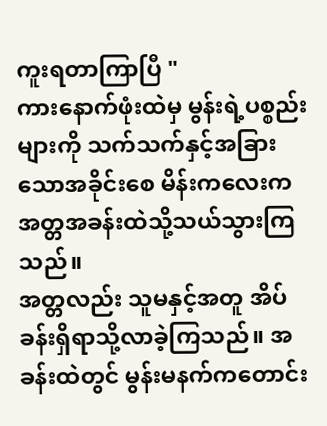ကူးရတာကြာပြီ "
ကားနောက်ဖုံးထဲမှ မွန်းရဲ့ပစ္စည်းများကို သက်သက်နှင့်အခြားသောအခိုင်းစေ မိန်းကလေးက အတ္တအခန်းထဲသို့သယ်သွားကြသည်။
အတ္တလည်း သူမနှင့်အတူ အိပ်ခန်းရှိရာသို့လာခဲ့ကြသည်။ အခန်းထဲတွင် မွန်းမနက်ကတောင်း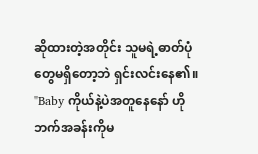ဆိုထားတဲ့အတိုင်း သူမရဲ့ဓာတ်ပုံတွေမရှိတော့ဘဲ ရှင်းလင်းနေ၏။
"Baby ကိုယ်နဲ့ပဲအတူနေနော် ဟိုဘက်အခန်းကိုမ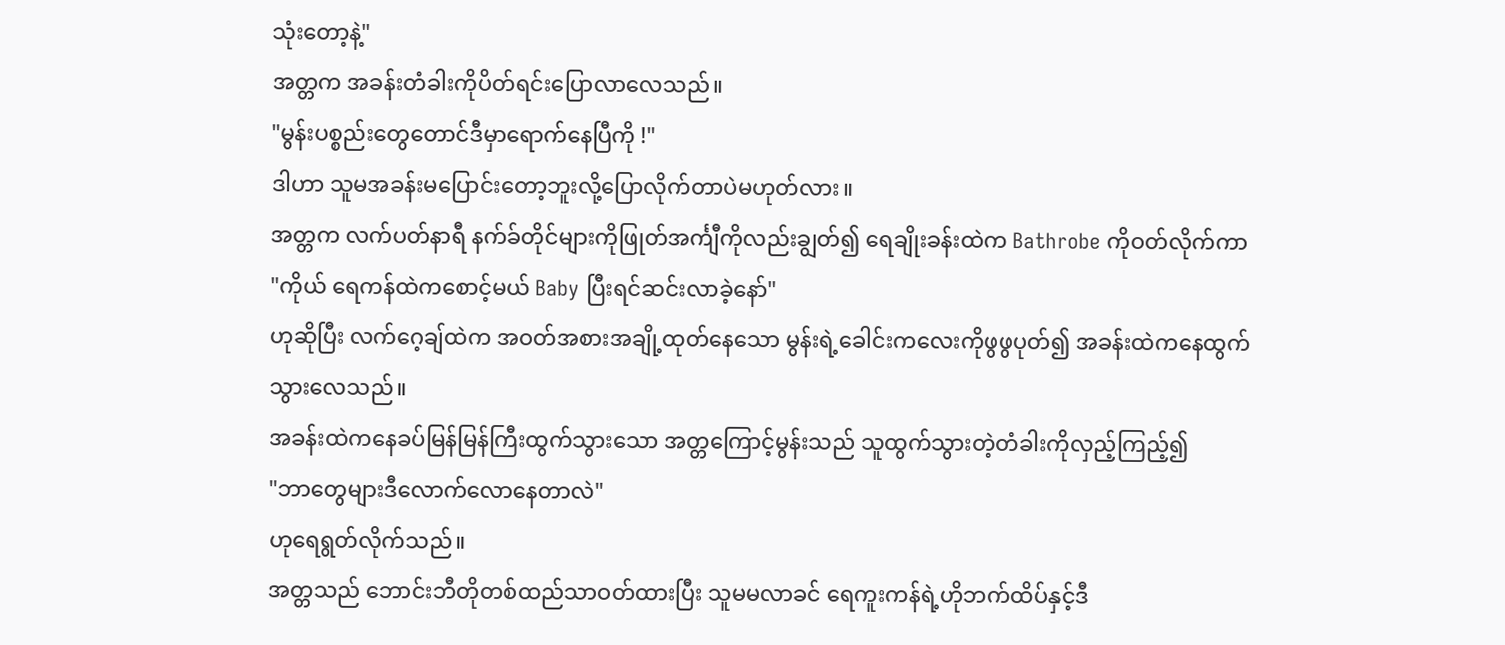သုံးတော့နဲ့"
အတ္တက အခန်းတံခါးကိုပိတ်ရင်းပြောလာလေသည်။
"မွန်းပစ္စည်းတွေတောင်ဒီမှာရောက်နေပြီကို !"
ဒါဟာ သူမအခန်းမပြောင်းတော့ဘူးလို့ပြောလိုက်တာပဲမဟုတ်လား။
အတ္တက လက်ပတ်နာရီ နက်ခ်တိုင်များကိုဖြုတ်အင်္ကျီကိုလည်းချွတ်၍ ရေချိုးခန်းထဲက Bathrobe ကိုဝတ်လိုက်ကာ
"ကိုယ် ရေကန်ထဲကစောင့်မယ် Baby ပြီးရင်ဆင်းလာခဲ့နော်"
ဟုဆိုပြီး လက်ဂေ့ချ်ထဲက အဝတ်အစားအချို့ထုတ်နေသော မွန်းရဲ့ခေါင်းကလေးကိုဖွဖွပုတ်၍ အခန်းထဲကနေထွက်သွားလေသည်။
အခန်းထဲကနေခပ်မြန်မြန်ကြီးထွက်သွားသော အတ္တကြောင့်မွန်းသည် သူထွက်သွားတဲ့တံခါးကိုလှည့်ကြည့်၍
"ဘာတွေများဒီလောက်လောနေတာလဲ"
ဟုရေရွတ်လိုက်သည်။
အတ္တသည် ဘောင်းဘီတိုတစ်ထည်သာဝတ်ထားပြီး သူမမလာခင် ရေကူးကန်ရဲ့ဟိုဘက်ထိပ်နှင့်ဒီ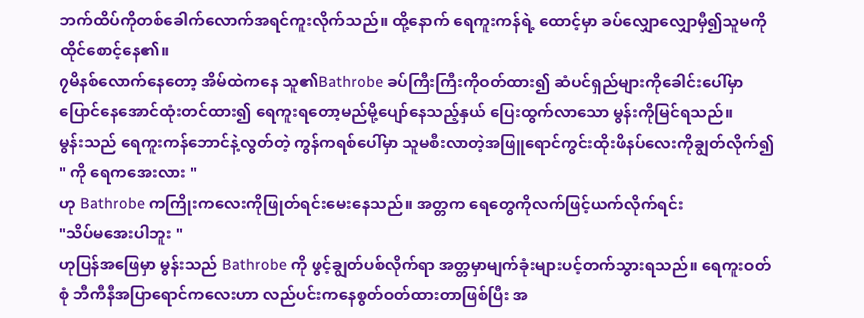ဘက်ထိပ်ကိုတစ်ခေါက်လောက်အရင်ကူးလိုက်သည်။ ထို့နောက် ရေကူးကန်ရဲ့ ထောင့်မှာ ခပ်လျှောလျှောမှီ၍သူမကိုထိုင်စောင့်နေ၏။
၇မိနစ်လောက်နေတော့ အိမ်ထဲကနေ သူ၏Bathrobe ခပ်ကြီးကြီးကိုဝတ်ထား၍ ဆံပင်ရှည်များကိုခေါင်းပေါ်မှာပြောင်နေအောင်ထုံးတင်ထား၍ ရေကူးရတော့မည်မို့ပျော်နေသည့်နှယ် ပြေးထွက်လာသော မွန်းကိုမြင်ရသည်။
မွန်းသည် ရေကူးကန်ဘောင်နဲ့လွတ်တဲ့ ကွန်ကရစ်ပေါ်မှာ သူမစီးလာတဲ့အဖြူရောင်ကွင်းထိုးဖိနပ်လေးကိုချွတ်လိုက်၍
" ကို ရေကအေးလား "
ဟု Bathrobe ကကြိုးကလေးကိုဖြုတ်ရင်းမေးနေသည်။ အတ္တက ရေတွေကိုလက်ဖြင့်ယက်လိုက်ရင်း
"သိပ်မအေးပါဘူး "
ဟုပြန်အဖြေမှာ မွန်းသည် Bathrobe ကို ဖွင့်ချွတ်ပစ်လိုက်ရာ အတ္တမှာမျက်ခုံးများပင့်တက်သွားရသည်။ ရေကူးဝတ်စုံ ဘီကီနီအပြာရောင်ကလေးဟာ လည်ပင်းကနေစွတ်ဝတ်ထားတာဖြစ်ပြီး အ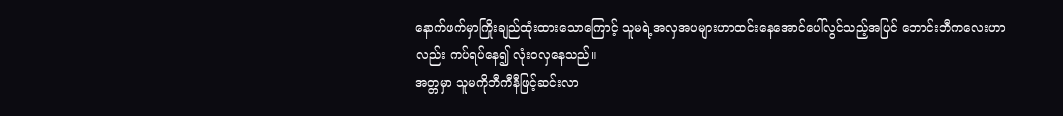နောက်ဖက်မှာကြိုးချည်ထုံးထားသောကြောင့် သူမရဲ့အလှအပများဟာထင်းနေအောင်ပေါ်လွင်သည့်အပြင် ဘောင်းဘီကလေးဟာလည်း ကပ်ရပ်နေ၍ လုံးဝလှနေသည်။
အတ္တမှာ သူမကိုဘီကီနီဖြင့်ဆင်းလာ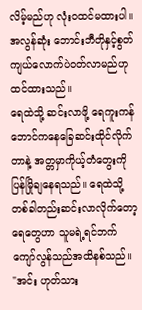လိမ့်မည်ဟု လုံးဝထင်မထားပါ။ အလွန်ဆုံး ဘောင်းဘီတိုနှင့်စွတ်ကျယ်လောက်ပဲဝတ်လာမည်ဟုထင်ထားသည်။
ရေထဲသို့ ဆင်းလာဖို့ ရေကူးကန်ဘောင်ကနေခြေဆင်းထိုင်လိုက်တာနဲ့ အတ္တမှာကိုယ့်တံတွေးကိုပြန်မြိုချနေရသည်။ ရေထဲသို့ တစ်ခါတည်းဆင်းလာလိုက်တော့ ရေတွေဟာ သူမရဲ့ရင်ဘက်ကျော်လွန်သည်အထိနစ်သည်။
"အင်း ဟုတ်သား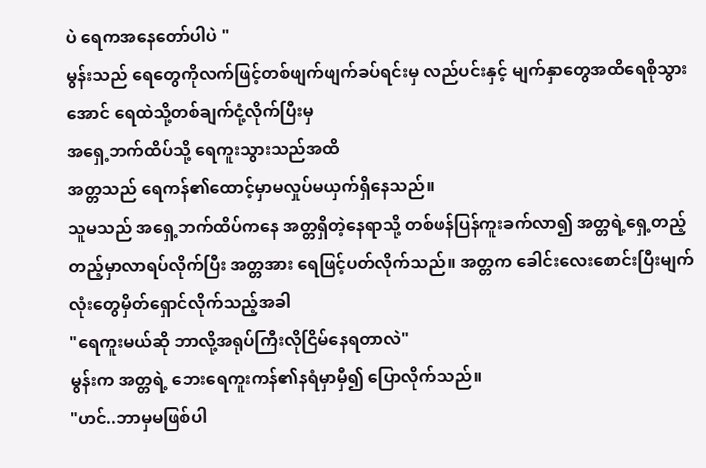ပဲ ရေကအနေတော်ပါပဲ "
မွန်းသည် ရေတွေကိုလက်ဖြင့်တစ်ဖျက်ဖျက်ခပ်ရင်းမှ လည်ပင်းနှင့် မျက်နှာတွေအထိရေစိုသွားအောင် ရေထဲသို့တစ်ချက်ငုံ့လိုက်ပြီးမှ
အရှေ့ဘက်ထိပ်သို့ ရေကူးသွားသည်အထိ
အတ္တသည် ရေကန်၏ထောင့်မှာမလှုပ်မယှက်ရှိနေသည်။
သူမသည် အရှေ့ဘက်ထိပ်ကနေ အတ္တရှိတဲ့နေရာသို့ တစ်ဖန်ပြန်ကူးခက်လာ၍ အတ္တရဲ့ရှေ့တည့်တည့်မှာလာရပ်လိုက်ပြီး အတ္တအား ရေဖြင့်ပတ်လိုက်သည်။ အတ္တက ခေါင်းလေးစောင်းပြီးမျက်လုံးတွေမှိတ်ရှောင်လိုက်သည့်အခါ
"ရေကူးမယ်ဆို ဘာလို့အရုပ်ကြီးလိုငြိမ်နေရတာလဲ"
မွန်းက အတ္တရဲ့ ဘေးရေကူးကန်၏နရံမှာမှီ၍ ပြောလိုက်သည်။
"ဟင်..ဘာမှမဖြစ်ပါ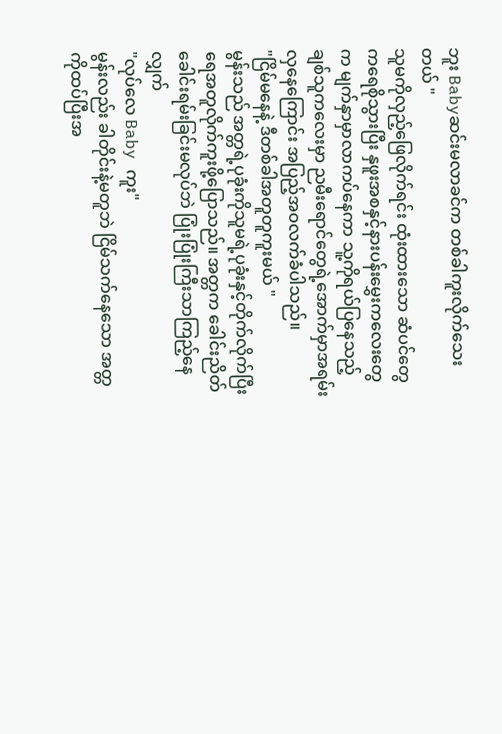ဘူး Babyဆင်းမလာခင်က တစ်ခါကူးလိုက်သေးတယ် "
သူမကိုလှည့်ဖြေလိုက်ရင်း ထုံးထားသော ဆံပင်တွေကရေစိုသွားပြီး နှဖူးအစနှင့်နားပန်းမွှေးကလေးတွေက မျက်နှာမှာလာကပ်နေကာ သူ့ကိုရယ်ပြနေသည့် ချစ်သူကလေးမှာ ညမီးရောင်တွေရဲ့အောက်မှာအရမ်းလှနေကြောင်း အပြည့်အဝလက်ခံပါသည်။
"ငြိမ်မနေနဲ့ ဒီတစ်ခါအတူတူကူးမယ် "
မွန်းသည် အတ္တရဲ့ပုခုံးကိုသူမရဲ့ပုခုံးနှင့်တိုက်လိုက်ပြီး ရေအတူလိုက်ကူးဖို့ပြောသည်။ အတ္တက ခေါင်းညိတ်ခေါင်းရမ်းခြင်းမလုပ်ဘဲ ပြုံးပြုံးကြီးသာကြည့်နေလျှက်
"လုပ်လေ Baby ကူး"
မွန်းလည်း ခါတိုင်းနဲ့မတူဘဲ ငြိမ်သက်နေသော အတ္တကိုထပ်ပြီးအ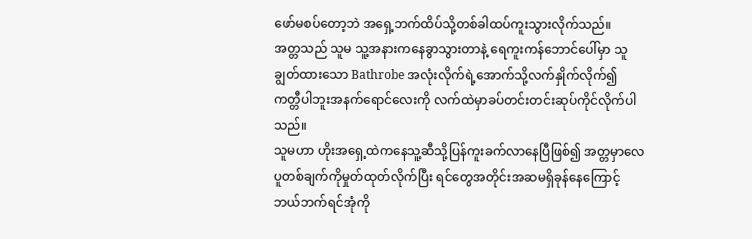ဖော်မစပ်တော့ဘဲ အရှေ့ဘက်ထိပ်သို့တစ်ခါထပ်ကူးသွားလိုက်သည်။
အတ္တသည် သူမ သူ့အနားကနေခွာသွားတာနဲ့ ရေကူးကန်ဘောင်ပေါ်မှာ သူချွတ်ထားသော Bathrobe အလုံးလိုက်ရဲ့အောက်သို့လက်နှိုက်လိုက်၍ ကတ္တီပါဘူးအနက်ရောင်လေးကို လက်ထဲမှာခပ်တင်းတင်းဆုပ်ကိုင်လိုက်ပါသည်။
သူမဟာ ဟိုးအရှေ့ထဲကနေသူ့ဆီသို့ပြန်ကူးခက်လာနေပြီဖြစ်၍ အတ္တမှာလေပူတစ်ချက်ကိုမှုတ်ထုတ်လိုက်ပြီး ရင်တွေအတိုင်းအဆမရှိခုန်နေကြောင့် ဘယ်ဘက်ရင်အုံကို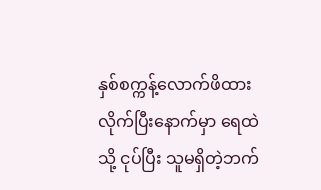နှစ်စက္ကန့်လောက်ဖိထားလိုက်ပြီးနောက်မှာ ရေထဲသို့ ငုပ်ပြီး သူမရှိတဲ့ဘက်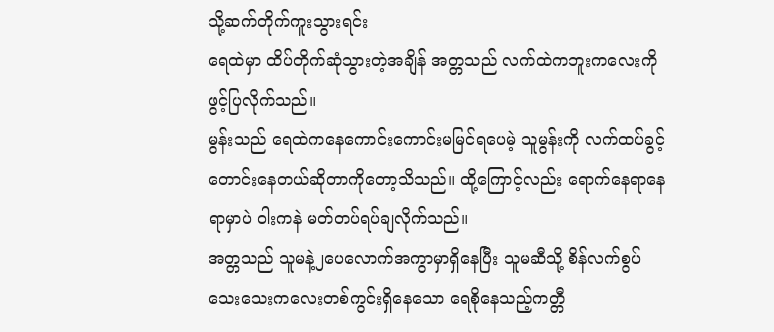သို့ဆက်တိုက်ကူးသွားရင်း
ရေထဲမှာ ထိပ်တိုက်ဆုံသွားတဲ့အချိန် အတ္တသည် လက်ထဲကဘူးကလေးကိုဖွင့်ပြလိုက်သည်။
မွန်းသည် ရေထဲကနေကောင်းကောင်းမမြင်ရပေမဲ့ သူမွန်းကို လက်ထပ်ခွင့်တောင်းနေတယ်ဆိုတာကိုတော့သိသည်။ ထို့ကြောင့်လည်း ရောက်နေရာနေရာမှာပဲ ဝါးကနဲ မတ်တပ်ရပ်ချလိုက်သည်။
အတ္တသည် သူမနဲ့၂ပေလောက်အကွာမှာရှိနေပြီး သူမဆီသို့ စိန်လက်စွပ်သေးသေးကလေးတစ်ကွင်းရှိနေသော ရေစိုနေသည့်ကတ္တီ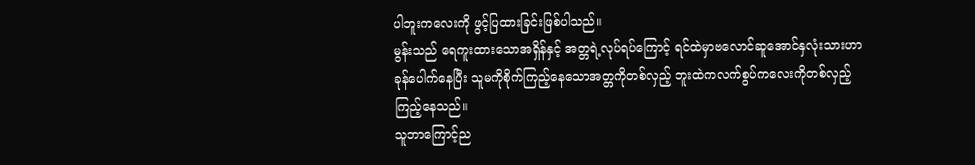ပါဘူးကလေးကို ဖွင့်ပြထားခြင်းဖြစ်ပါသည်။
မွန်းသည် ရေကူးထားသောအရှိန်နှင့် အတ္တရဲ့လုပ်ရပ်ကြောင့် ရင်ထဲမှာဗလောင်ဆူအောင်နှလုံးသားဟာခုန်ပေါက်နေပြီး သူမကိုစိုက်ကြည့်နေသောအတ္တကိုတစ်လှည့် ဘူးထဲကလက်စွပ်ကလေးကိုတစ်လှည့်ကြည့်နေသည်။
သူဘာကြောင့်ည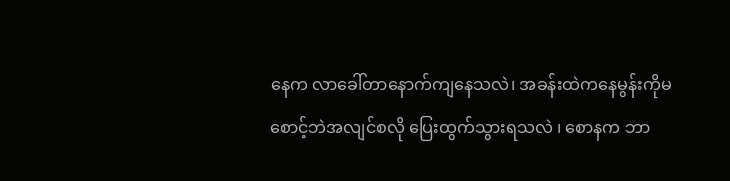နေက လာခေါ်တာနောက်ကျနေသလဲ၊ အခန်းထဲကနေမွန်းကိုမစောင့်ဘဲအလျင်စလို ပြေးထွက်သွားရသလဲ ၊ စောနက ဘာ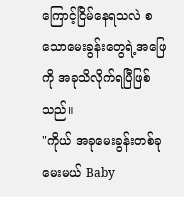ကြောင့်ငြိမ်နေရသလဲ စသောမေးခွန်းတွေရဲ့အဖြေကို အခုသိလိုက်ရပြီဖြစ်သည်။
"ကိုယ် အခုမေးခွန်းတစ်ခု မေးမယ် Baby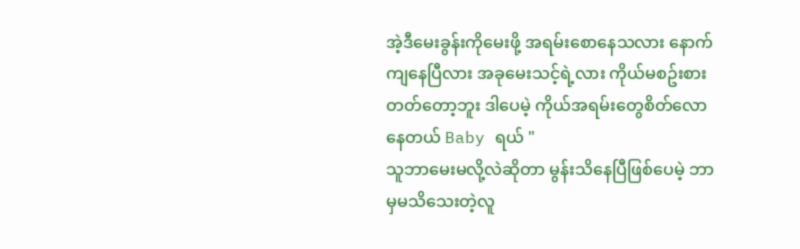အဲ့ဒီမေးခွန်းကိုမေးဖို့ အရမ်းစောနေသလား နောက်ကျနေပြီလား အခုမေးသင့်ရဲ့လား ကိုယ်မစဥ်းစားတတ်တော့ဘူး ဒါပေမဲ့ ကိုယ်အရမ်းတွေစိတ်လောနေတယ် Baby ရယ် "
သူဘာမေးမလို့လဲဆိုတာ မွန်းသိနေပြီဖြစ်ပေမဲ့ ဘာမှမသိသေးတဲ့လူ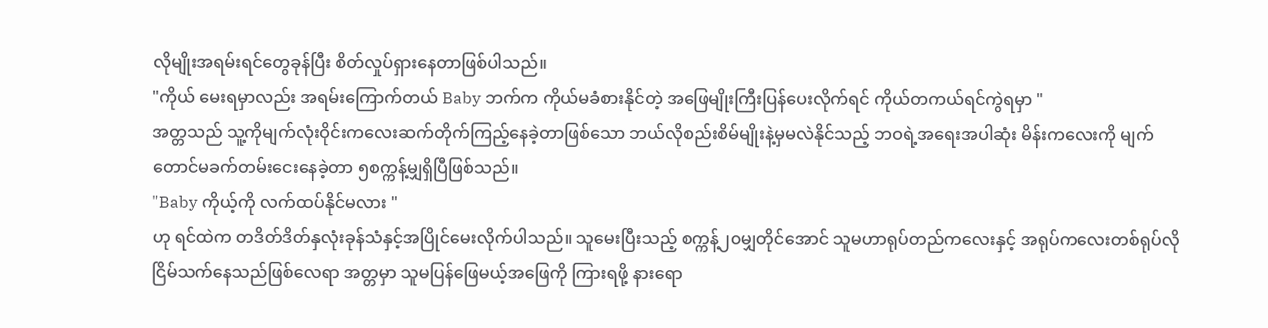လိုမျိုးအရမ်းရင်တွေခုန်ပြီး စိတ်လှုပ်ရှားနေတာဖြစ်ပါသည်။
"ကိုယ် မေးရမှာလည်း အရမ်းကြောက်တယ် Baby ဘက်က ကိုယ်မခံစားနိုင်တဲ့ အဖြေမျိုးကြီးပြန်ပေးလိုက်ရင် ကိုယ်တကယ်ရင်ကွဲရမှာ "
အတ္တသည် သူ့ကိုမျက်လုံးဝိုင်းကလေးဆက်တိုက်ကြည့်နေခဲ့တာဖြစ်သော ဘယ်လိုစည်းစိမ်မျိုးနဲ့မှမလဲနိုင်သည့် ဘဝရဲ့အရေးအပါဆုံး မိန်းကလေးကို မျက်တောင်မခက်တမ်းငေးနေခဲ့တာ ၅စက္ကန့်မျှရှိပြီဖြစ်သည်။
"Baby ကိုယ့်ကို လက်ထပ်နိုင်မလား "
ဟု ရင်ထဲက တဒိတ်ဒိတ်နှလုံးခုန်သံနှင့်အပြိုင်မေးလိုက်ပါသည်။ သူမေးပြီးသည့် စက္ကန့်၂၀မျှတိုင်အောင် သူမဟာရုပ်တည်ကလေးနှင့် အရုပ်ကလေးတစ်ရုပ်လိုငြိမ်သက်နေသည်ဖြစ်လေရာ အတ္တမှာ သူမပြန်ဖြေမယ့်အဖြေကို ကြားရဖို့ နားရော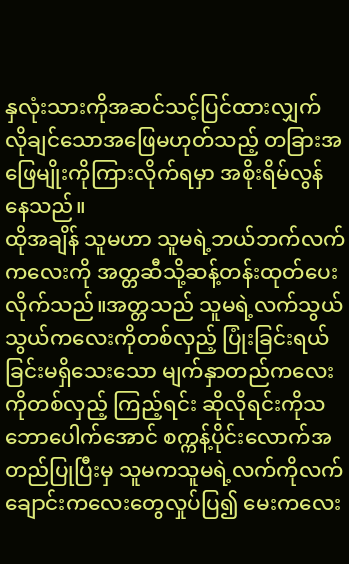နှလုံးသားကိုအဆင်သင့်ပြင်ထားလျှက် လိုချင်သောအဖြေမဟုတ်သည့် တခြားအဖြေမျိုးကိုကြားလိုက်ရမှာ အစိုးရိမ်လွန်နေသည်။
ထိုအချိန် သူမဟာ သူမရဲ့ဘယ်ဘက်လက်ကလေးကို အတ္တဆီသို့ဆန့်တန်းထုတ်ပေးလိုက်သည်။အတ္တသည် သူမရဲ့လက်သွယ်သွယ်ကလေးကိုတစ်လှည့် ပြုံးခြင်းရယ်ခြင်းမရှိသေးသော မျက်နှာတည်ကလေးကိုတစ်လှည့် ကြည့်ရင်း ဆိုလိုရင်းကိုသဘောပေါက်အောင် စက္ကန့်ပိုင်းလောက်အတည်ပြုပြီးမှ သူမကသူမရဲ့လက်ကိုလက်ချောင်းကလေးတွေလှုပ်ပြ၍ မေးကလေး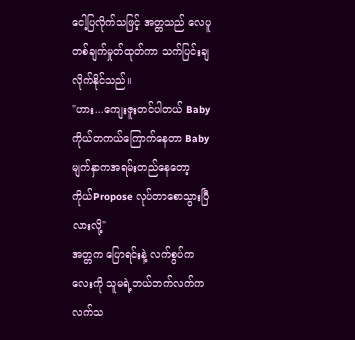ငေါ့ပြလိုက်သဖြင့် အတ္တသည် လေပူတစ်ချက်မှုတ်ထုတ်ကာ သက်ပြင်းချလိုက်နိုင်သည်။
"ဟား...ကျေးဇူးတင်ပါတယ် Baby ကိုယ်တကယ်ကြောက်နေတာ Baby မျက်နှာကအရမ်းတည်နေတော့ ကိုယ်Propose လုပ်တာစောသွားပြီလားလို့"
အတ္တက ပြောရင်းနဲ့ လက်စွပ်ကလေးကို သူမရဲ့ဘယ်ဘက်လက်က လက်သ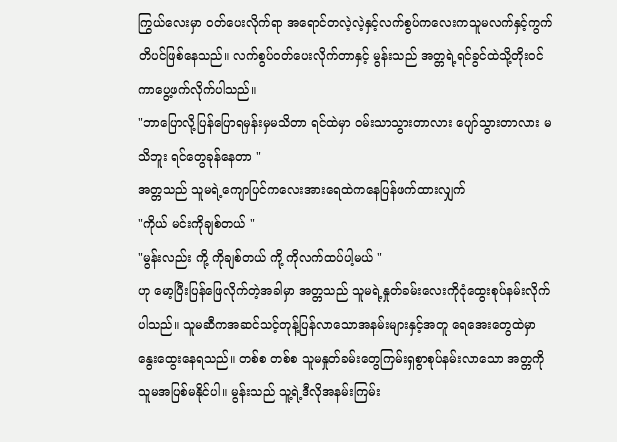ကြွယ်လေးမှာ ဝတ်ပေးလိုက်ရာ အရောင်တလဲ့လဲ့နှင့်လက်စွပ်ကလေးကသူမလက်နှင့်ကွက်တိပင်ဖြစ်နေသည်။ လက်စွပ်ဝတ်ပေးလိုက်တာနှင့် မွန်းသည် အတ္တရဲ့ရင်ခွင်ထဲသို့တိုးဝင်ကာပွေ့ဖက်လိုက်ပါသည်။
"ဘာပြောလို့ပြန်ပြောရမှန်းမှမသိတာ ရင်ထဲမှာ ဝမ်းသာသွားတာလား ပျော်သွားတာလား မသိဘူး ရင်တွေခုန်နေတာ "
အတ္တသည် သူမရဲ့ကျောပြင်ကလေးအားရေထဲကနေပြန်ဖက်ထားလျှက်
"ကိုယ် မင်းကိုချစ်တယ် "
"မွန်းလည်း ကို့ ကိုချစ်တယ် ကို့ ကိုလက်ထပ်ပါ့မယ် "
ဟု မော့ပြီးပြန်ဖြေလိုက်တဲ့အခါမှာ အတ္တသည် သူမရဲ့နှုတ်ခမ်းလေးကိုငုံထွေးစုပ်နမ်းလိုက်ပါသည်။ သူမဆီကအဆင်သင့်တုန့်ပြန်လာသောအနမ်းများနှင့်အတူ ရေအေးတွေထဲမှာ နွေးထွေးနေရသည်။ တစ်စ တစ်စ သူမနှုတ်ခမ်းတွေကြမ်းရှစွာစုပ်နမ်းလာသော အတ္တကို သူမအပြစ်မနိုင်ပါ။ မွန်းသည် သူ့ရဲ့ဒီလိုအနမ်းကြမ်း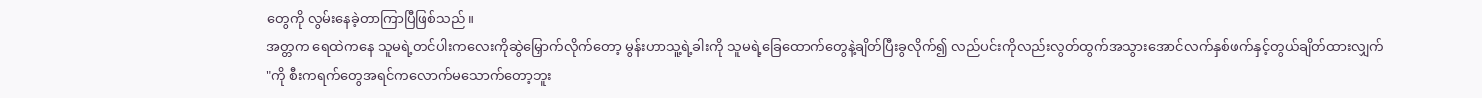တွေကို လွမ်းနေခဲ့တာကြာပြီဖြစ်သည်။
အတ္တက ရေထဲကနေ သူမရဲ့တင်ပါးကလေးကိုဆွဲမြှောက်လိုက်တော့ မွန်းဟာသူ့ရဲ့ခါးကို သူမရဲ့ခြေထောက်တွေနဲ့ချိတ်ပြီးခွလိုက်၍ လည်ပင်းကိုလည်းလွတ်ထွက်အသွားအောင်လက်နှစ်ဖက်နှင့်တွယ်ချိတ်ထားလျှက်
"ကို စီးကရက်တွေအရင်ကလောက်မသောက်တော့ဘူး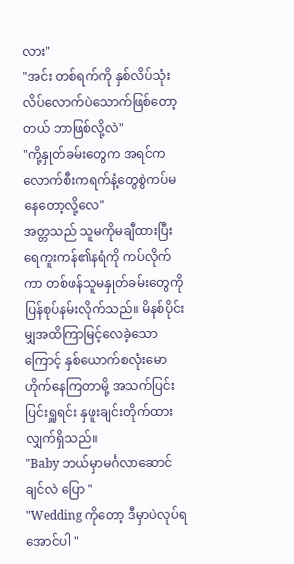လား"
"အင်း တစ်ရက်ကို နှစ်လိပ်သုံးလိပ်လောက်ပဲသောက်ဖြစ်တော့တယ် ဘာဖြစ်လို့လဲ"
"ကို့နှုတ်ခမ်းတွေက အရင်ကလောက်စီးကရက်နံ့တွေစွဲကပ်မနေတော့လို့လေ"
အတ္တသည် သူမကိုမချီထားပြီး ရေကူးကန်၏နရံကို ကပ်လိုက်ကာ တစ်ဖန်သူမနှုတ်ခမ်းတွေကိုပြန်စုပ်နမ်းလိုက်သည်။ မိနစ်ပိုင်းမျှအထိကြာမြင့်လေခဲ့သောကြောင့် နှစ်ယောက်စလုံးမောဟိုက်နေကြတာမို့ အသက်ပြင်းပြင်းရှူရင်း နှဖူးချင်းတိုက်ထားလျှက်ရှိသည်။
"Baby ဘယ်မှာမင်္ဂလာဆောင်ချင်လဲ ပြော "
"Wedding ကိုတော့ ဒီမှာပဲလုပ်ရအောင်ပါ "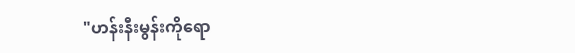"ဟန်းနီးမွန်းကိုရော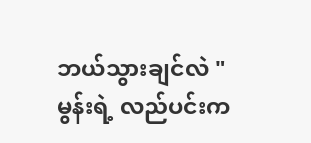ဘယ်သွားချင်လဲ "
မွန်းရဲ့ လည်ပင်းက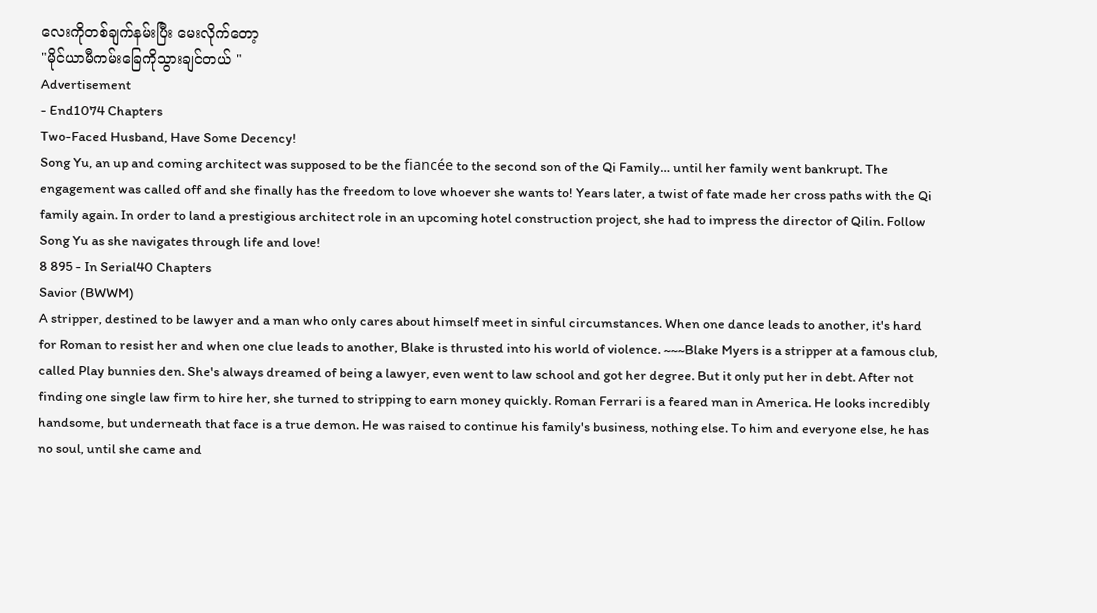လေးကိုတစ်ချက်နမ်းပြီး မေးလိုက်တော့
"မိုင်ယာမီကမ်းခြေကိုသွားချင်တယ် "
Advertisement
- End1074 Chapters
Two-Faced Husband, Have Some Decency!
Song Yu, an up and coming architect was supposed to be the fiancée to the second son of the Qi Family… until her family went bankrupt. The engagement was called off and she finally has the freedom to love whoever she wants to! Years later, a twist of fate made her cross paths with the Qi family again. In order to land a prestigious architect role in an upcoming hotel construction project, she had to impress the director of Qilin. Follow Song Yu as she navigates through life and love!
8 895 - In Serial40 Chapters
Savior (BWWM)
A stripper, destined to be lawyer and a man who only cares about himself meet in sinful circumstances. When one dance leads to another, it's hard for Roman to resist her and when one clue leads to another, Blake is thrusted into his world of violence. ~~~Blake Myers is a stripper at a famous club, called Play bunnies den. She's always dreamed of being a lawyer, even went to law school and got her degree. But it only put her in debt. After not finding one single law firm to hire her, she turned to stripping to earn money quickly. Roman Ferrari is a feared man in America. He looks incredibly handsome, but underneath that face is a true demon. He was raised to continue his family's business, nothing else. To him and everyone else, he has no soul, until she came and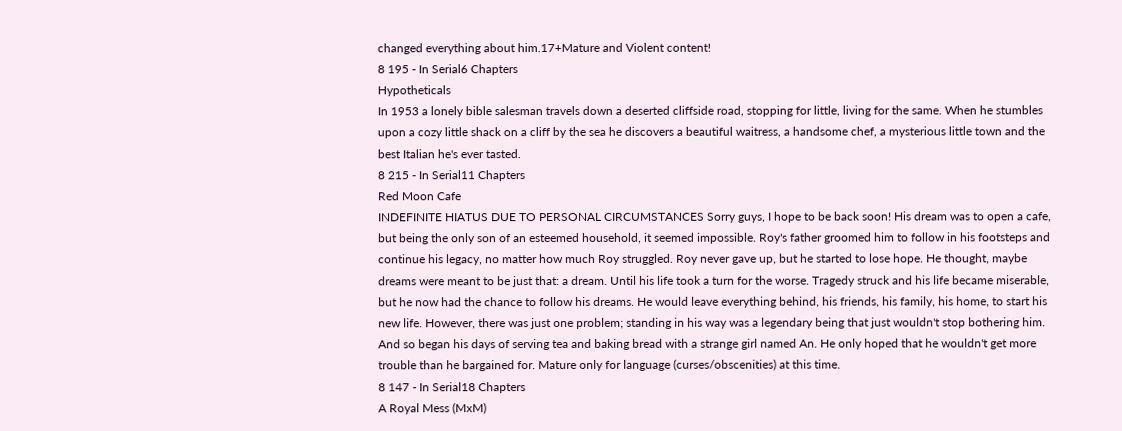changed everything about him.17+Mature and Violent content!
8 195 - In Serial6 Chapters
Hypotheticals
In 1953 a lonely bible salesman travels down a deserted cliffside road, stopping for little, living for the same. When he stumbles upon a cozy little shack on a cliff by the sea he discovers a beautiful waitress, a handsome chef, a mysterious little town and the best Italian he's ever tasted.
8 215 - In Serial11 Chapters
Red Moon Cafe
INDEFINITE HIATUS DUE TO PERSONAL CIRCUMSTANCES Sorry guys, I hope to be back soon! His dream was to open a cafe, but being the only son of an esteemed household, it seemed impossible. Roy's father groomed him to follow in his footsteps and continue his legacy, no matter how much Roy struggled. Roy never gave up, but he started to lose hope. He thought, maybe dreams were meant to be just that: a dream. Until his life took a turn for the worse. Tragedy struck and his life became miserable, but he now had the chance to follow his dreams. He would leave everything behind, his friends, his family, his home, to start his new life. However, there was just one problem; standing in his way was a legendary being that just wouldn't stop bothering him. And so began his days of serving tea and baking bread with a strange girl named An. He only hoped that he wouldn't get more trouble than he bargained for. Mature only for language (curses/obscenities) at this time.
8 147 - In Serial18 Chapters
A Royal Mess (MxM)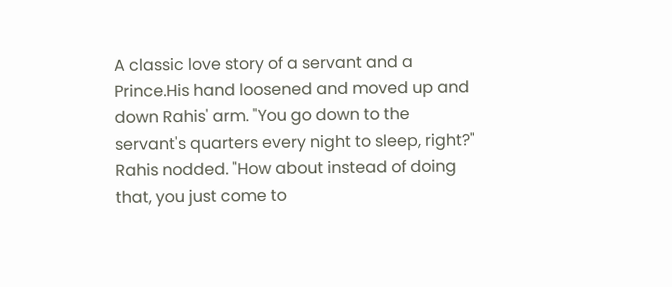A classic love story of a servant and a Prince.His hand loosened and moved up and down Rahis' arm. "You go down to the servant's quarters every night to sleep, right?" Rahis nodded. "How about instead of doing that, you just come to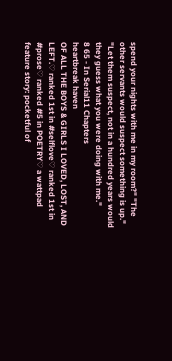spend your nights with me in my room?" "The other servants would suspect something is up." "Let them suspect, not in a hundred years would they guess what you were doing with me."
8 65 - In Serial11 Chapters
heartbreak haven
OF ALL THE BOYS & GIRLS I LOVED, LOST, AND LEFT.♡ ranked 1st in #selflove♡ ranked 1st in #prose♡ ranked #5 in POETRY♡ a wattpad feature story: pocketful of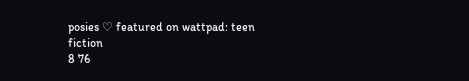posies ♡ featured on wattpad: teen fiction
8 76